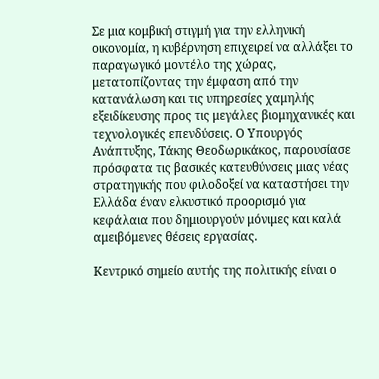Σε μια κομβική στιγμή για την ελληνική οικονομία, η κυβέρνηση επιχειρεί να αλλάξει το παραγωγικό μοντέλο της χώρας, μετατοπίζοντας την έμφαση από την κατανάλωση και τις υπηρεσίες χαμηλής εξειδίκευσης προς τις μεγάλες βιομηχανικές και τεχνολογικές επενδύσεις. Ο Υπουργός Ανάπτυξης, Τάκης Θεοδωρικάκος, παρουσίασε πρόσφατα τις βασικές κατευθύνσεις μιας νέας στρατηγικής που φιλοδοξεί να καταστήσει την Ελλάδα έναν ελκυστικό προορισμό για κεφάλαια που δημιουργούν μόνιμες και καλά αμειβόμενες θέσεις εργασίας.

Κεντρικό σημείο αυτής της πολιτικής είναι ο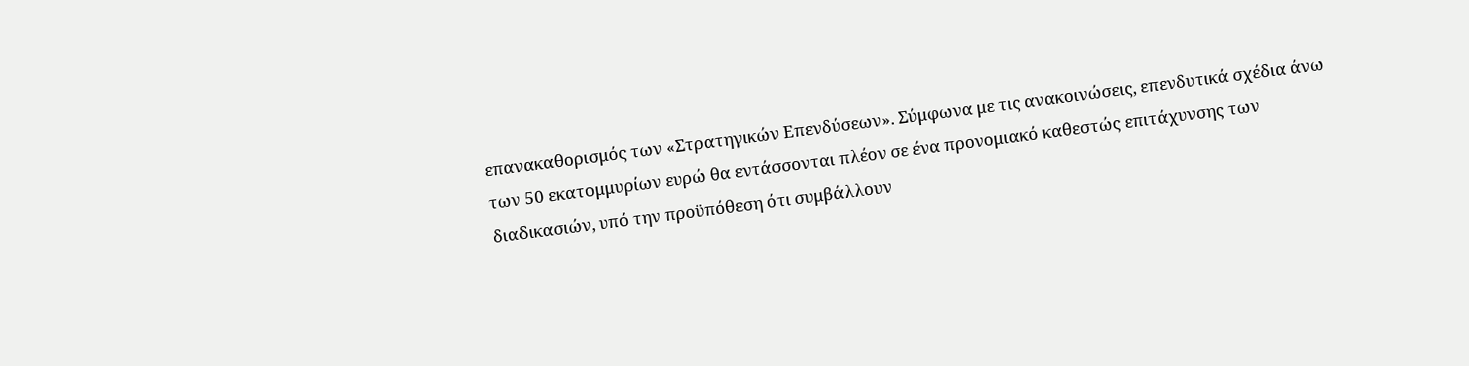επανακαθορισμός των «Στρατηγικών Επενδύσεων». Σύμφωνα με τις ανακοινώσεις, επενδυτικά σχέδια άνω των 50 εκατομμυρίων ευρώ θα εντάσσονται πλέον σε ένα προνομιακό καθεστώς επιτάχυνσης των διαδικασιών, υπό την προϋπόθεση ότι συμβάλλουν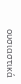ουσιαστικά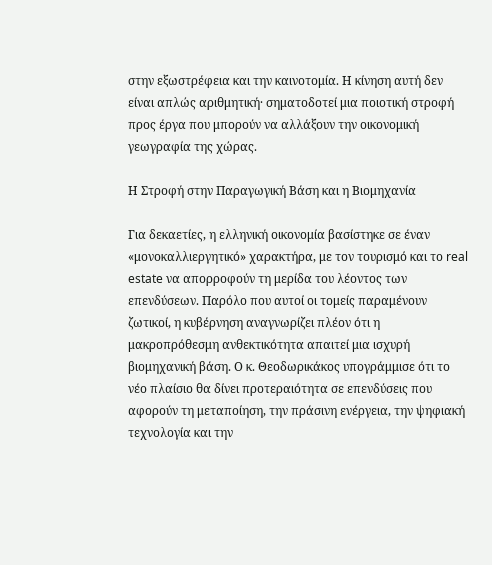στην εξωστρέφεια και την καινοτομία. Η κίνηση αυτή δεν είναι απλώς αριθμητική· σηματοδοτεί μια ποιοτική στροφή προς έργα που μπορούν να αλλάξουν την οικονομική γεωγραφία της χώρας.

Η Στροφή στην Παραγωγική Βάση και η Βιομηχανία

Για δεκαετίες, η ελληνική οικονομία βασίστηκε σε έναν «μονοκαλλιεργητικό» χαρακτήρα, με τον τουρισμό και το real estate να απορροφούν τη μερίδα του λέοντος των επενδύσεων. Παρόλο που αυτοί οι τομείς παραμένουν ζωτικοί, η κυβέρνηση αναγνωρίζει πλέον ότι η μακροπρόθεσμη ανθεκτικότητα απαιτεί μια ισχυρή βιομηχανική βάση. Ο κ. Θεοδωρικάκος υπογράμμισε ότι το νέο πλαίσιο θα δίνει προτεραιότητα σε επενδύσεις που αφορούν τη μεταποίηση, την πράσινη ενέργεια, την ψηφιακή τεχνολογία και την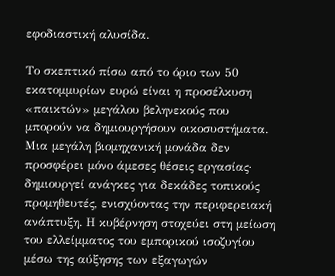εφοδιαστική αλυσίδα.

Το σκεπτικό πίσω από το όριο των 50 εκατομμυρίων ευρώ είναι η προσέλκυση «παικτών» μεγάλου βεληνεκούς που μπορούν να δημιουργήσουν οικοσυστήματα. Μια μεγάλη βιομηχανική μονάδα δεν προσφέρει μόνο άμεσες θέσεις εργασίας· δημιουργεί ανάγκες για δεκάδες τοπικούς προμηθευτές, ενισχύοντας την περιφερειακή ανάπτυξη. Η κυβέρνηση στοχεύει στη μείωση του ελλείμματος του εμπορικού ισοζυγίου μέσω της αύξησης των εξαγωγών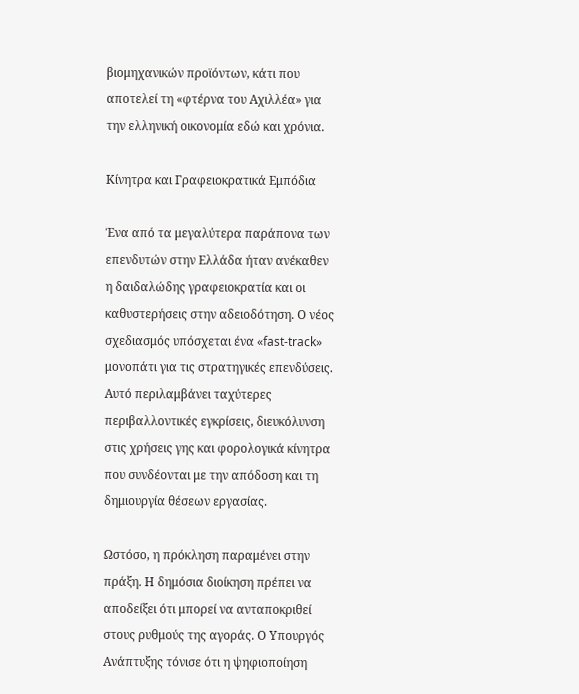βιομηχανικών προϊόντων, κάτι που αποτελεί τη «φτέρνα του Αχιλλέα» για την ελληνική οικονομία εδώ και χρόνια.

Κίνητρα και Γραφειοκρατικά Εμπόδια

Ένα από τα μεγαλύτερα παράπονα των επενδυτών στην Ελλάδα ήταν ανέκαθεν η δαιδαλώδης γραφειοκρατία και οι καθυστερήσεις στην αδειοδότηση. Ο νέος σχεδιασμός υπόσχεται ένα «fast-track» μονοπάτι για τις στρατηγικές επενδύσεις. Αυτό περιλαμβάνει ταχύτερες περιβαλλοντικές εγκρίσεις, διευκόλυνση στις χρήσεις γης και φορολογικά κίνητρα που συνδέονται με την απόδοση και τη δημιουργία θέσεων εργασίας.

Ωστόσο, η πρόκληση παραμένει στην πράξη. Η δημόσια διοίκηση πρέπει να αποδείξει ότι μπορεί να ανταποκριθεί στους ρυθμούς της αγοράς. Ο Υπουργός Ανάπτυξης τόνισε ότι η ψηφιοποίηση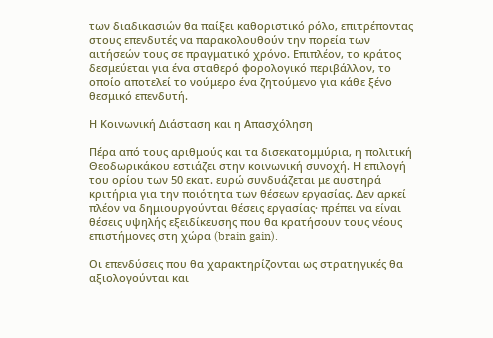των διαδικασιών θα παίξει καθοριστικό ρόλο, επιτρέποντας στους επενδυτές να παρακολουθούν την πορεία των αιτήσεών τους σε πραγματικό χρόνο. Επιπλέον, το κράτος δεσμεύεται για ένα σταθερό φορολογικό περιβάλλον, το οποίο αποτελεί το νούμερο ένα ζητούμενο για κάθε ξένο θεσμικό επενδυτή.

Η Κοινωνική Διάσταση και η Απασχόληση

Πέρα από τους αριθμούς και τα δισεκατομμύρια, η πολιτική Θεοδωρικάκου εστιάζει στην κοινωνική συνοχή. Η επιλογή του ορίου των 50 εκατ. ευρώ συνδυάζεται με αυστηρά κριτήρια για την ποιότητα των θέσεων εργασίας. Δεν αρκεί πλέον να δημιουργούνται θέσεις εργασίας· πρέπει να είναι θέσεις υψηλής εξειδίκευσης που θα κρατήσουν τους νέους επιστήμονες στη χώρα (brain gain).

Οι επενδύσεις που θα χαρακτηρίζονται ως στρατηγικές θα αξιολογούνται και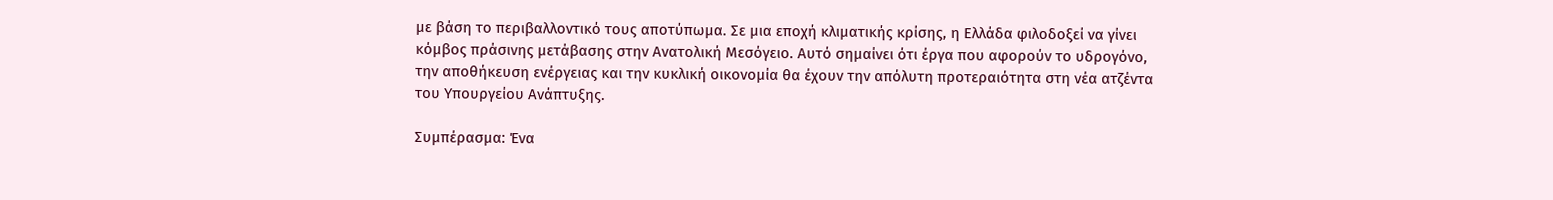με βάση το περιβαλλοντικό τους αποτύπωμα. Σε μια εποχή κλιματικής κρίσης, η Ελλάδα φιλοδοξεί να γίνει κόμβος πράσινης μετάβασης στην Ανατολική Μεσόγειο. Αυτό σημαίνει ότι έργα που αφορούν το υδρογόνο, την αποθήκευση ενέργειας και την κυκλική οικονομία θα έχουν την απόλυτη προτεραιότητα στη νέα ατζέντα του Υπουργείου Ανάπτυξης.

Συμπέρασμα: Ένα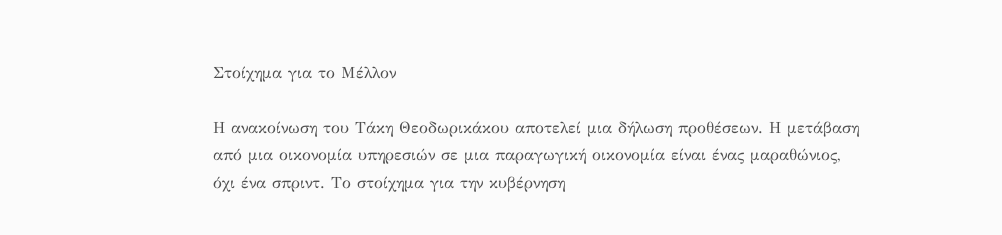Στοίχημα για το Μέλλον

Η ανακοίνωση του Τάκη Θεοδωρικάκου αποτελεί μια δήλωση προθέσεων. Η μετάβαση από μια οικονομία υπηρεσιών σε μια παραγωγική οικονομία είναι ένας μαραθώνιος, όχι ένα σπριντ. Το στοίχημα για την κυβέρνηση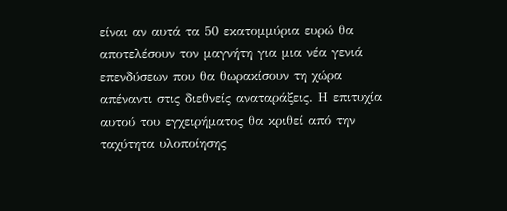είναι αν αυτά τα 50 εκατομμύρια ευρώ θα αποτελέσουν τον μαγνήτη για μια νέα γενιά επενδύσεων που θα θωρακίσουν τη χώρα απέναντι στις διεθνείς αναταράξεις. Η επιτυχία αυτού του εγχειρήματος θα κριθεί από την ταχύτητα υλοποίησης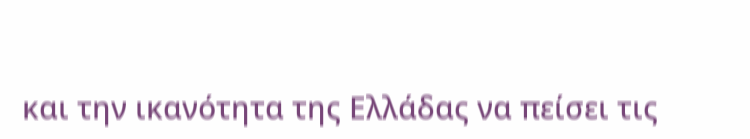και την ικανότητα της Ελλάδας να πείσει τις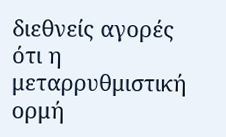διεθνείς αγορές ότι η μεταρρυθμιστική ορμή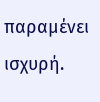παραμένει ισχυρή.